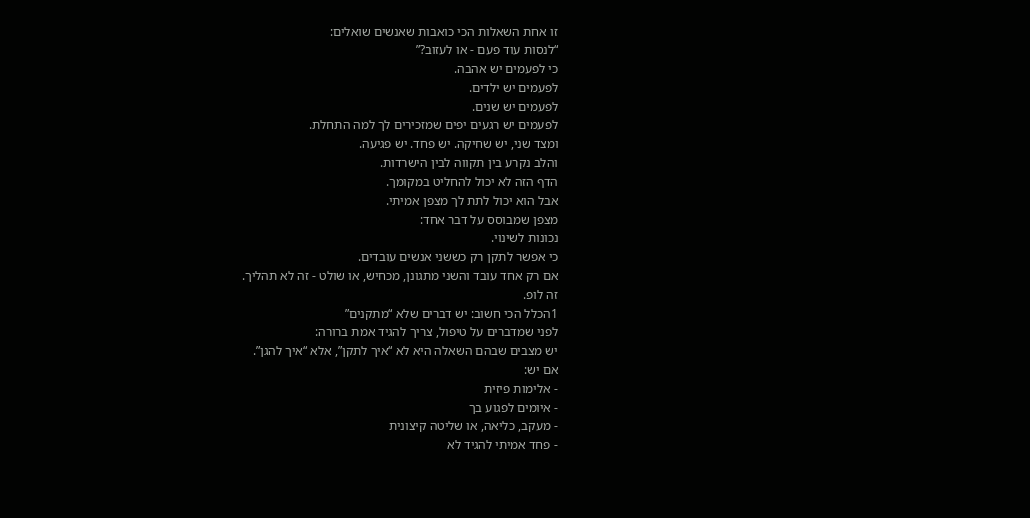זו אחת השאלות הכי כואבות שאנשים שואלים:
“לנסות עוד פעם - או לעזוב?”
כי לפעמים יש אהבה.
לפעמים יש ילדים.
לפעמים יש שנים.
לפעמים יש רגעים יפים שמזכירים לך למה התחלת.
ומצד שני, יש שחיקה. יש פחד. יש פגיעה.
והלב נקרע בין תקווה לבין הישרדות.
הדף הזה לא יכול להחליט במקומך.
אבל הוא יכול לתת לך מצפן אמיתי.
מצפן שמבוסס על דבר אחד:
נכונות לשינוי.
כי אפשר לתקן רק כששני אנשים עובדים.
אם רק אחד עובד והשני מתגונן, מכחיש, או שולט - זה לא תהליך.
זה לופ.
1הכלל הכי חשוב: יש דברים שלא “מתקנים”
לפני שמדברים על טיפול, צריך להגיד אמת ברורה:
יש מצבים שבהם השאלה היא לא “איך לתקן”, אלא “איך להגן”.
אם יש:
- אלימות פיזית
- איומים לפגוע בך
- מעקב, כליאה, או שליטה קיצונית
- פחד אמיתי להגיד לא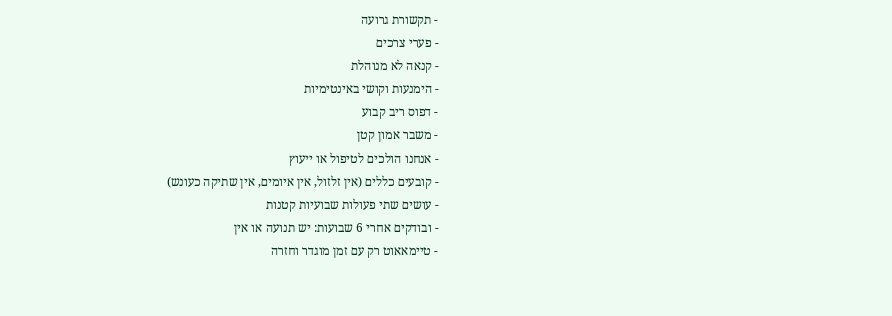- תקשורת גרועה
- פערי צרכים
- קנאה לא מנוהלת
- הימנעות וקושי באינטימיות
- דפוס ריב קבוע
- משבר אמון קטן
- אנחנו הולכים לטיפול או ייעוץ
- קובעים כללים (אין זלזול, אין איומים, אין שתיקה כעונש)
- עושים שתי פעולות שבועיות קטנות
- ובודקים אחרי 6 שבועות: יש תנועה או אין
- טיימאאוט רק עם זמן מוגדר וחזרה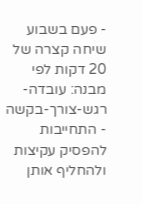- פעם בשבוע שיחה קצרה של 20 דקות לפי מבנה: עובדה-רגש-צורך-בקשה
- התחייבות להפסיק עקיצות ולהחליף אותן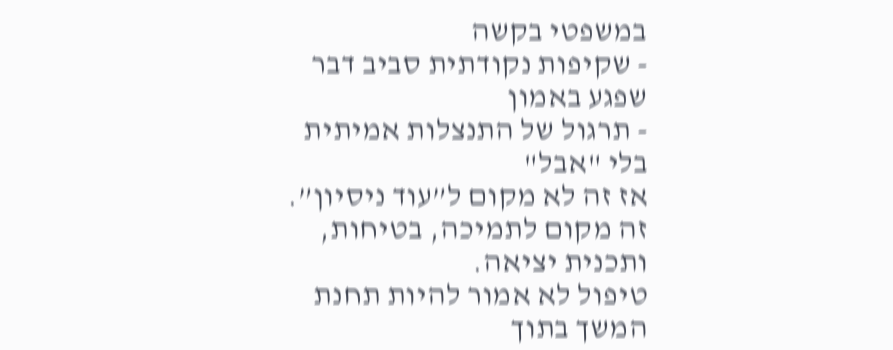במשפטי בקשה
- שקיפות נקודתית סביב דבר שפגע באמון
- תרגול של התנצלות אמיתית בלי "אבל"
אז זה לא מקום ל”עוד ניסיון”.
זה מקום לתמיכה, בטיחות, ותכנית יציאה.
טיפול לא אמור להיות תחנת המשך בתוך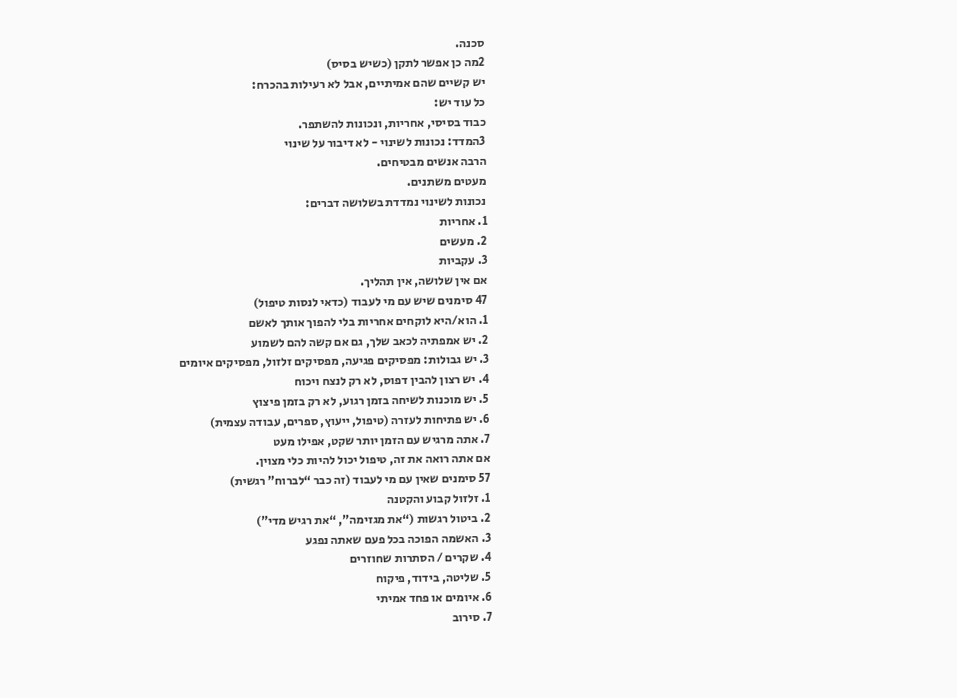סכנה.
2מה כן אפשר לתקן (כשיש בסיס)
יש קשיים שהם אמיתיים, אבל לא רעילות בהכרח:
כל עוד יש:
כבוד בסיסי, אחריות, ונכונות להשתפר.
3המדד: נכונות לשינוי - לא דיבור על שינוי
הרבה אנשים מבטיחים.
מעטים משתנים.
נכונות לשינוי נמדדת בשלושה דברים:
1. אחריות
2. מעשים
3. עקביות
אם אין שלושה, אין תהליך.
47 סימנים שיש עם מי לעבוד (כדאי לנסות טיפול)
1. הוא/היא לוקחים אחריות בלי להפוך אותך לאשם
2. יש אמפתיה לכאב שלך, גם אם קשה להם לשמוע
3. יש גבולות: מפסיקים פגיעה, מפסיקים זלזול, מפסיקים איומים
4. יש רצון להבין דפוס, לא רק לנצח ויכוח
5. יש מוכנות לשיחה בזמן רגוע, לא רק בזמן פיצוץ
6. יש פתיחות לעזרה (טיפול, ייעוץ, ספרים, עבודה עצמית)
7. אתה מרגיש עם הזמן יותר שקט, אפילו מעט
אם אתה רואה את זה, טיפול יכול להיות כלי מצוין.
57 סימנים שאין עם מי לעבוד (זה כבר “לברוח” רגשית)
1. זלזול קבוע והקטנה
2. ביטול רגשות (“את מגזימה”, “את רגיש מדי”)
3. האשמה הפוכה בכל פעם שאתה נפגע
4. שקרים / הסתרות שחוזרים
5. שליטה, בידוד, פיקוח
6. איומים או פחד אמיתי
7. סירוב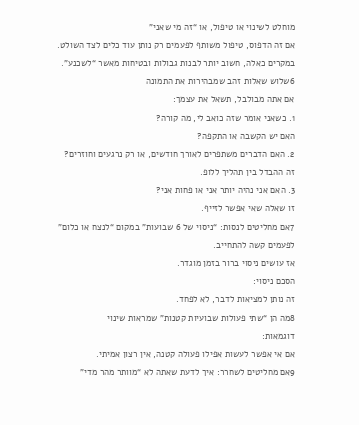מוחלט לשינוי או טיפול, או “זה מי שאני”
אם זה הדפוס, טיפול משותף לפעמים רק נותן עוד כלים לצד השולט.
במקרים כאלה, חשוב יותר לבנות גבולות ובטיחות מאשר “לשכנע”.
6שלוש שאלות זהב שמבהירות את התמונה
אם אתה מבולבל, תשאל את עצמך:
1. כשאני אומר שזה כואב לי, מה קורה?
האם יש הקשבה או התקפה?
2. האם הדברים משתפרים לאורך חודשים, או רק נרגעים וחוזרים?
זה ההבדל בין תהליך ללופ.
3. האם אני נהיה יותר אני או פחות אני?
זו שאלה שאי אפשר לזייף.
7אם מחליטים לנסות: “ניסוי של 6 שבועות” במקום “לנצח או כלום”
לפעמים קשה להתחייב.
אז עושים ניסוי ברור בזמן מוגדר.
הסכם ניסוי:
זה נותן למציאות לדבר, לא לפחד.
8מה הן “שתי פעולות שבועיות קטנות” שמראות שינוי
דוגמאות:
אם אי אפשר לעשות אפילו פעולה קטנה, אין רצון אמיתי.
9אם מחליטים לשחרר: איך לדעת שאתה לא “מוותר מהר מדי”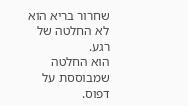שחרור בריא הוא לא החלטה של רגע.
הוא החלטה שמבוססת על דפוס.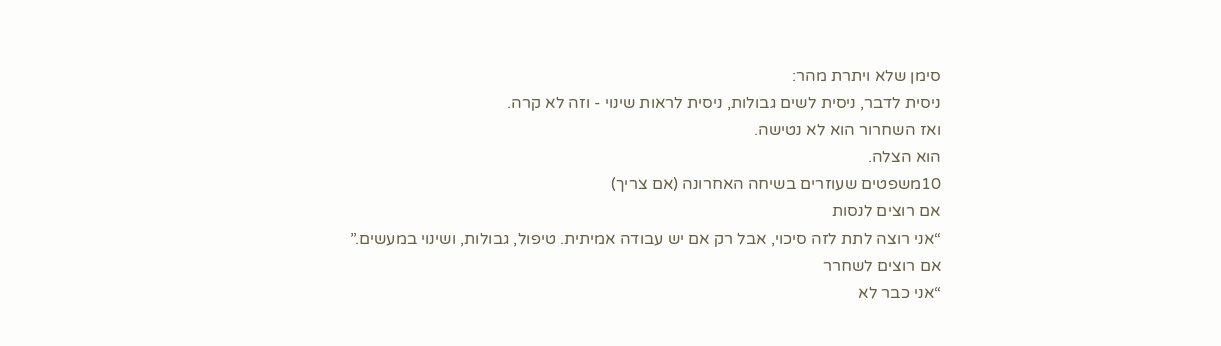סימן שלא ויתרת מהר:
ניסית לדבר, ניסית לשים גבולות, ניסית לראות שינוי - וזה לא קרה.
ואז השחרור הוא לא נטישה.
הוא הצלה.
10משפטים שעוזרים בשיחה האחרונה (אם צריך)
אם רוצים לנסות
“אני רוצה לתת לזה סיכוי, אבל רק אם יש עבודה אמיתית. טיפול, גבולות, ושינוי במעשים.”
אם רוצים לשחרר
“אני כבר לא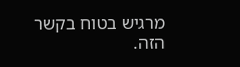מרגיש בטוח בקשר הזה.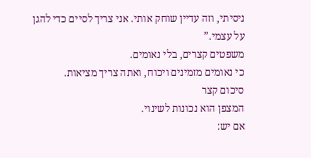ניסיתי, וזה עדיין שוחק אותי. אני צריך לסיים כדי להגן על עצמי.”
משפטים קצרים, בלי נאומים.
כי נאומים מזמינים ויכוח, ואתה צריך מציאות.
סיכום קצר
המצפן הוא נכונות לשינוי.
אם יש: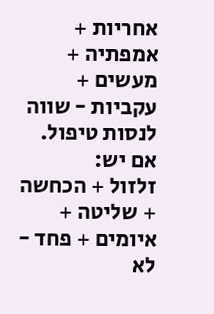אחריות + אמפתיה + מעשים + עקביות - שווה לנסות טיפול.
אם יש:
זלזול + הכחשה + שליטה + איומים + פחד - לא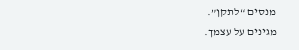מנסים “לתקן”.
מגינים על עצמך.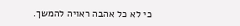כי לא כל אהבה ראויה להמשך.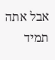אבל אתה תמיד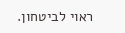ראוי לביטחון.